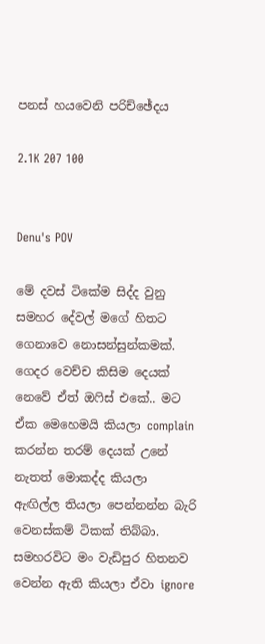පනස් හයවෙනි පරිච්ඡේදය

2.1K 207 100


Denu's POV

මේ දවස් ටිකේම සිද්ද වුනු සමහර දේවල් මගේ හිතට ගෙනාවෙ නොසන්සුන්කමක්. ගෙදර වෙච්ච කිසිම දෙයක් නෙවේ ඒත් ඔෆිස් එකේ.. මට ඒක මෙහෙමයි කියලා complain කරන්න තරම් දෙයක් උනේ නැතත් මොකද්ද කියලා ඇඟිල්ල තියලා පෙන්නන්න බැරි වෙනස්කම් ටිකක් තිබ්බා. සමහරවිට මං වැඩිපුර හිතනව වෙන්න ඇති කියලා ඒවා ignore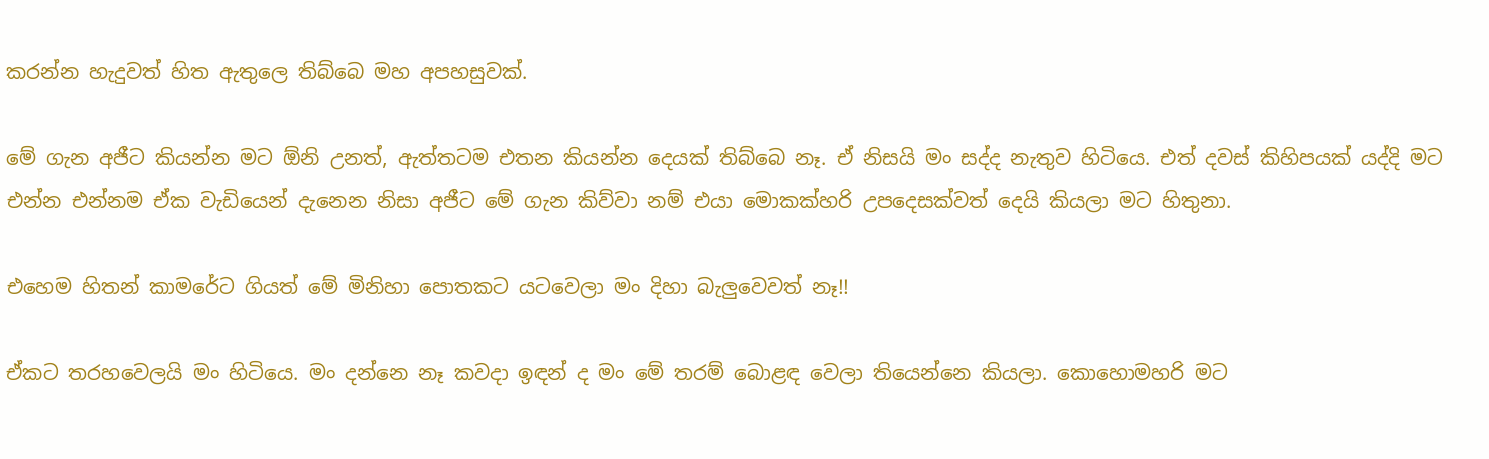කරන්න හැදුවත් හිත ඇතුලෙ තිබ්බෙ මහ අපහසුවක්.

මේ ගැන අජීට කියන්න මට ඕනි උනත්, ඇත්තටම එතන කියන්න දෙයක් තිබ්බෙ නෑ. ඒ නිසයි මං සද්ද නැතුව හිටියෙ. එත් දවස් කිහිපයක් යද්දි මට එන්න එන්නම ඒක වැඩියෙන් දැනෙන නිසා අජීට මේ ගැන කිව්වා නම් එයා මොකක්හරි උපදෙසක්වත් දෙයි කියලා මට හිතුනා.

එහෙම හිතන් කාමරේට ගියත් මේ මිනිහා පොතකට යටවෙලා මං දිහා බැලුවෙවත් නෑ!!

ඒකට තරහවෙලයි මං හිටියෙ. මං දන්නෙ නෑ කවදා ඉඳන් ද මං මේ තරම් බොළඳ වෙලා තියෙන්නෙ කියලා. කොහොමහරි මට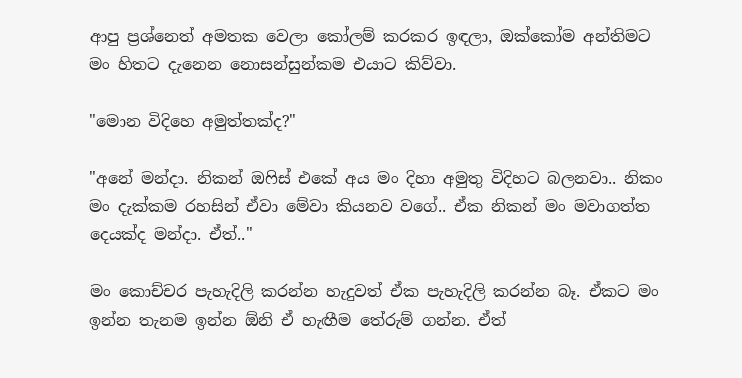ආපු ප්‍රශ්නෙත් අමතක වෙලා කෝලම් කරකර ඉඳලා, ඔක්කෝම අන්තිමට මං හිතට දැනෙන නොසන්සුන්කම එයාට කිව්වා.

"මොන විදිහෙ අමුත්තක්ද?"

"අනේ මන්දා. නිකන් ඔෆිස් එකේ අය මං දිහා අමුතු විදිහට බලනවා.. නිකං මං දැක්කම රහසින් ඒවා මේවා කියනව වගේ.. ඒක නිකන් මං මවාගත්ත දෙයක්ද මන්දා. ඒත්.."

මං කොච්චර පැහැදිලි කරන්න හැදුවත් ඒක පැහැදිලි කරන්න බෑ. ඒකට මං ඉන්න තැනම ඉන්න ඕනි ඒ හැඟීම තේරුම් ගන්න. ඒත්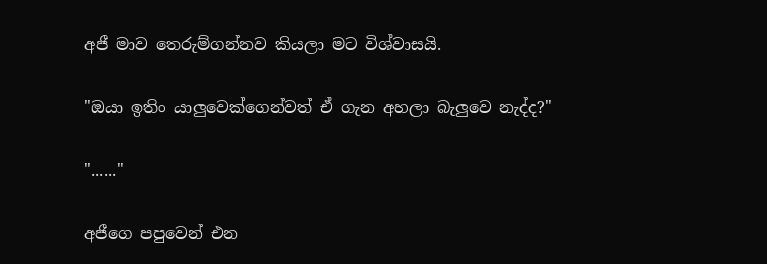අජී මාව තෙරුම්ගන්නව කියලා මට විශ්වාසයි.

"ඔයා ඉතිං යාලුවෙක්ගෙන්වත් ඒ ගැන අහලා බැලුවෙ නැද්ද?"

"......"

අජීගෙ පපුවෙන් එන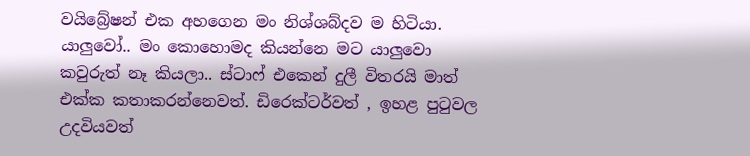වයිබ්‍රේෂන් එක අහගෙන මං නිශ්ශබ්දව ම හිටියා. යාලුවෝ.. මං කොහොමද කියන්නෙ මට යාලුවො කවුරුත් නෑ කියලා.. ස්ටාෆ් එකෙන් දුලී විතරයි මාත් එක්ක කතාකරන්නෙවත්. ඩිරෙක්ටර්වත් , ඉහළ පුටුවල උදවියවත්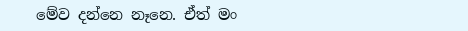මේව දන්නෙ නෑනෙ. ඒත් මං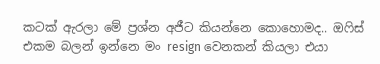කටක් ඇරලා මේ ප්‍රශ්න අජීට කියන්නෙ කොහොමද.. ඔෆිස් එකම බලන් ඉන්නෙ මං resign වෙනකන් කියලා එයා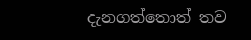දැනගත්තොත් තව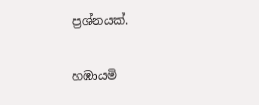ප්‍රශ්නයක්.

හඹායමි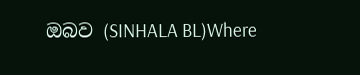ඔබව (SINHALA BL)Where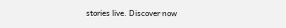stories live. Discover now